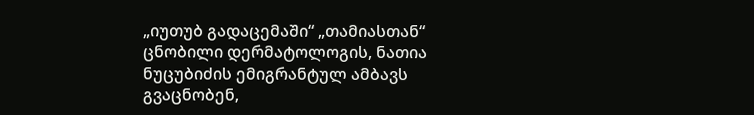„იუთუბ გადაცემაში“ „თამიასთან“ ცნობილი დერმატოლოგის, ნათია ნუცუბიძის ემიგრანტულ ამბავს გვაცნობენ,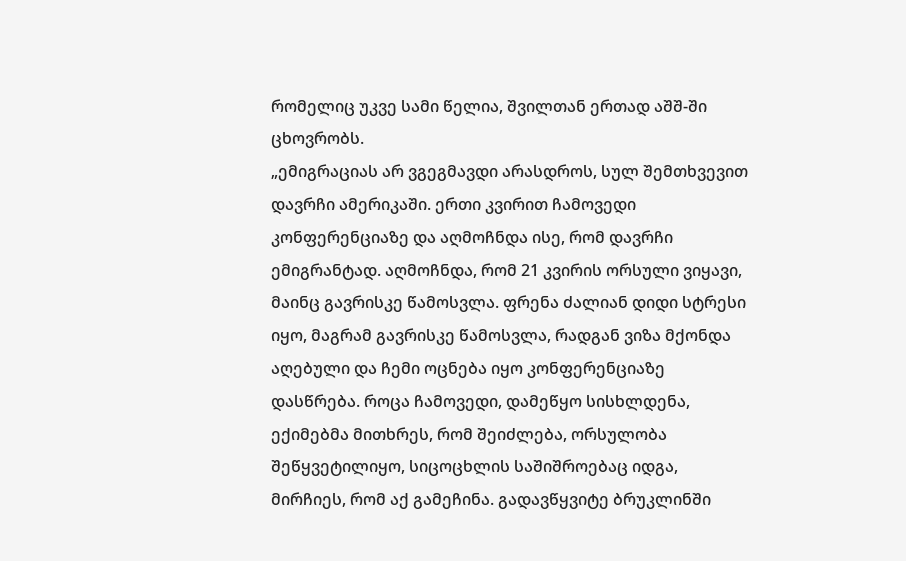რომელიც უკვე სამი წელია, შვილთან ერთად აშშ-ში ცხოვრობს.
„ემიგრაციას არ ვგეგმავდი არასდროს, სულ შემთხვევით დავრჩი ამერიკაში. ერთი კვირით ჩამოვედი კონფერენციაზე და აღმოჩნდა ისე, რომ დავრჩი ემიგრანტად. აღმოჩნდა, რომ 21 კვირის ორსული ვიყავი, მაინც გავრისკე წამოსვლა. ფრენა ძალიან დიდი სტრესი იყო, მაგრამ გავრისკე წამოსვლა, რადგან ვიზა მქონდა აღებული და ჩემი ოცნება იყო კონფერენციაზე დასწრება. როცა ჩამოვედი, დამეწყო სისხლდენა, ექიმებმა მითხრეს, რომ შეიძლება, ორსულობა შეწყვეტილიყო, სიცოცხლის საშიშროებაც იდგა, მირჩიეს, რომ აქ გამეჩინა. გადავწყვიტე ბრუკლინში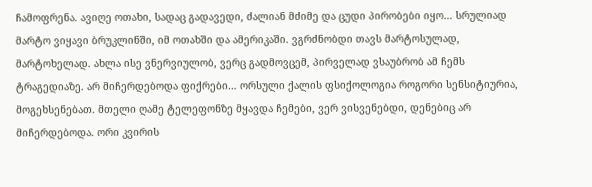ჩამოფრენა. ავიღე ოთახი, სადაც გადავედი, ძალიან მძიმე და ცუდი პირობები იყო… სრულიად მარტო ვიყავი ბრუკლინში, იმ ოთახში და ამერიკაში. ვგრძნობდი თავს მარტოსულად, მარტოხელად. ახლა ისე ვნერვიულობ, ვერც გადმოვცემ, პირველად ვსაუბრობ ამ ჩემს ტრაგედიაზე. არ მიჩერდებოდა ფიქრები… ორსული ქალის ფსიქოლოგია როგორი სენსიტიურია, მოგეხსენებათ. მთელი ღამე ტელეფონზე მყავდა ჩემები, ვერ ვისვენებდი, დენებიც არ მიჩერდებოდა. ორი კვირის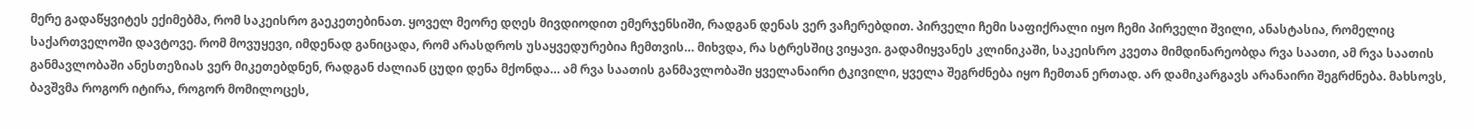მერე გადაწყვიტეს ექიმებმა, რომ საკეისრო გაეკეთებინათ. ყოველ მეორე დღეს მივდიოდით ემერჯენსიში, რადგან დენას ვერ ვაჩერებდით. პირველი ჩემი საფიქრალი იყო ჩემი პირველი შვილი, ანასტასია, რომელიც საქართველოში დავტოვე. რომ მოვუყევი, იმდენად განიცადა, რომ არასდროს უსაყვედურებია ჩემთვის… მიხვდა, რა სტრესშიც ვიყავი. გადამიყვანეს კლინიკაში, საკეისრო კვეთა მიმდინარეობდა რვა საათი, ამ რვა საათის განმავლობაში ანესთეზიას ვერ მიკეთებდნენ, რადგან ძალიან ცუდი დენა მქონდა… ამ რვა საათის განმავლობაში ყველანაირი ტკივილი, ყველა შეგრძნება იყო ჩემთან ერთად. არ დამიკარგავს არანაირი შეგრძნება. მახსოვს, ბავშვმა როგორ იტირა, როგორ მომილოცეს,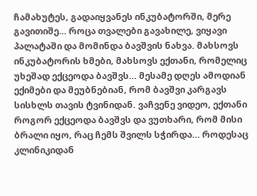ჩამახუტეს, გადაიყვანეს ინკუბატორში, მერე გავითიშე… როცა თვალები გავახილე, ვიყავი პალატაში და მომინდა ბავშვის ნახვა. მახსოვს ინკუბატორის ხმები, მახსოვს ექთანი, რომელიც უხეშად ექცეოდა ბავშვს… მესამე დღეს ამოდიან ექიმები და მეუბნებიან, რომ ბავშვი კარგავს სისხლს თავის ტვინიდან. ვაჩვენე ვიდეო, ექთანი როგორ ექცეოდა ბავშვს და ვუთხარი, რომ მისი ბრალი იყო, რაც ჩემს შვილს სჭირდა… როდესაც კლინიკიდან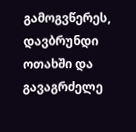გამოგვწერეს, დავბრუნდი ოთახში და გავაგრძელე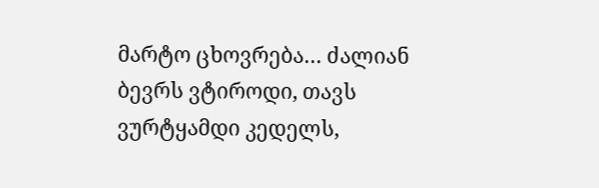მარტო ცხოვრება… ძალიან ბევრს ვტიროდი, თავს ვურტყამდი კედელს,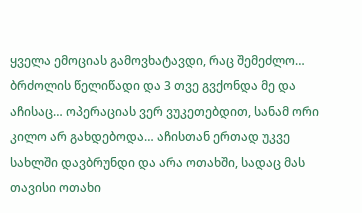ყველა ემოციას გამოვხატავდი, რაც შემეძლო… ბრძოლის წელიწადი და 3 თვე გვქონდა მე და აჩისაც… ოპერაციას ვერ ვუკეთებდით, სანამ ორი კილო არ გახდებოდა… აჩისთან ერთად უკვე სახლში დავბრუნდი და არა ოთახში, სადაც მას თავისი ოთახი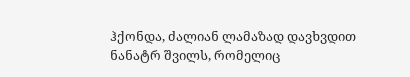ჰქონდა, ძალიან ლამაზად დავხვდით ნანატრ შვილს, რომელიც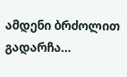ამდენი ბრძოლით გადარჩა…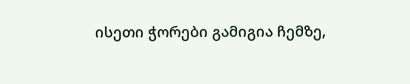ისეთი ჭორები გამიგია ჩემზე,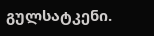გულსატკენი.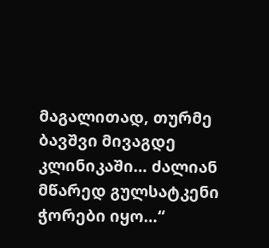მაგალითად, თურმე ბავშვი მივაგდე კლინიკაში… ძალიან მწარედ გულსატკენი ჭორები იყო…“